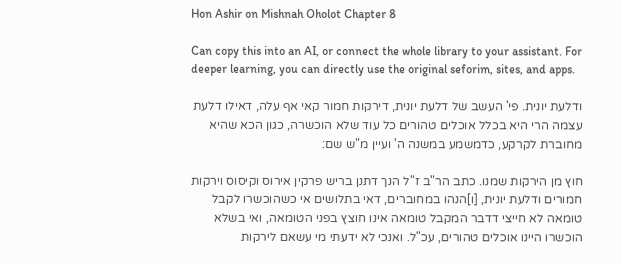Hon Ashir on Mishnah Oholot Chapter 8

Can copy this into an AI, or connect the whole library to your assistant. For deeper learning, you can directly use the original seforim, sites, and apps.

ודלעת יונית. פי' העשב של דלעת יונית, דירקות חמור קאי אף עלה, דאילו דלעת עצמה הרי היא בכלל אוכלים טהורים כל עוד שלא הוכשרה, כגון הכא שהיא מחוברת לקרקע, כדמשמע במשנה ה' ועיין מ"ש שם:

חוץ מן הירקות שמנו. כתב הר"ב ז"ל הנך דתנן בריש פרקין אירוס וקיסוס וירקות חמורים ודלעת יונית, [ו]הנהו במחוברים, דאי בתלושים אי כשהוכשרו לקבל טומאה לא חייצי דדבר המקבל טומאה אינו חוצץ בפני הטומאה, ואי בשלא הוכשרו היינו אוכלים טהורים, עכ"ל. ואנכי לא ידעתי מי עשאם לירקות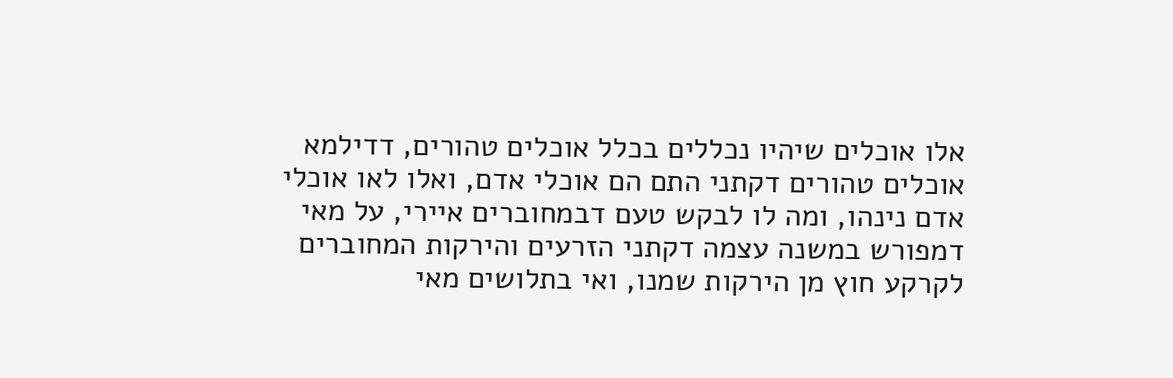אלו אוכלים שיהיו נכללים בכלל אוכלים טהורים, דדילמא אוכלים טהורים דקתני התם הם אוכלי אדם, ואלו לאו אוכלי אדם נינהו, ומה לו לבקש טעם דבמחוברים איירי, על מאי דמפורש במשנה עצמה דקתני הזרעים והירקות המחוברים לקרקע חוץ מן הירקות שמנו, ואי בתלושים מאי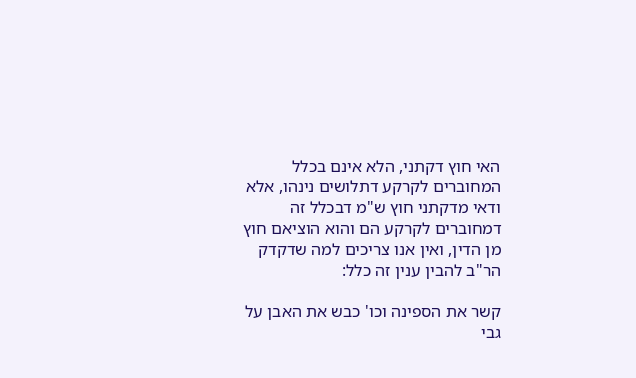האי חוץ דקתני, הלא אינם בכלל המחוברים לקרקע דתלושים נינהו, אלא ודאי מדקתני חוץ ש"מ דבכלל זה דמחוברים לקרקע הם והוא הוציאם חוץ מן הדין, ואין אנו צריכים למה שדקדק הר"ב להבין ענין זה כלל:

קשר את הספינה וכו' כבש את האבן על גבי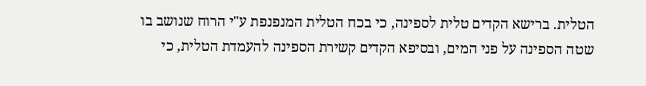הטלית. ברישא הקדים טלית לספינה, כי בכח הטלית המנפנפת ע"י הרוח שנושב בו שטה הספינה על פני המים, ובסיפא הקדים קשירת הספינה להעמדת הטלית, כי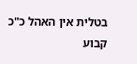בטלית אין האהל כ"כ קבוע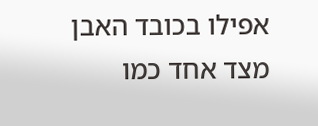אפילו בכובד האבן מצד אחד כמו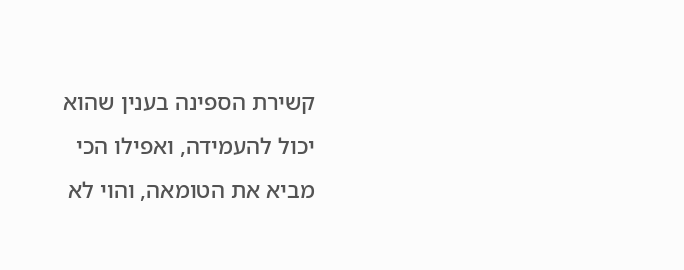קשירת הספינה בענין שהוא יכול להעמידה, ואפילו הכי מביא את הטומאה, והוי לא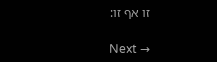זו אף זו:

Next →